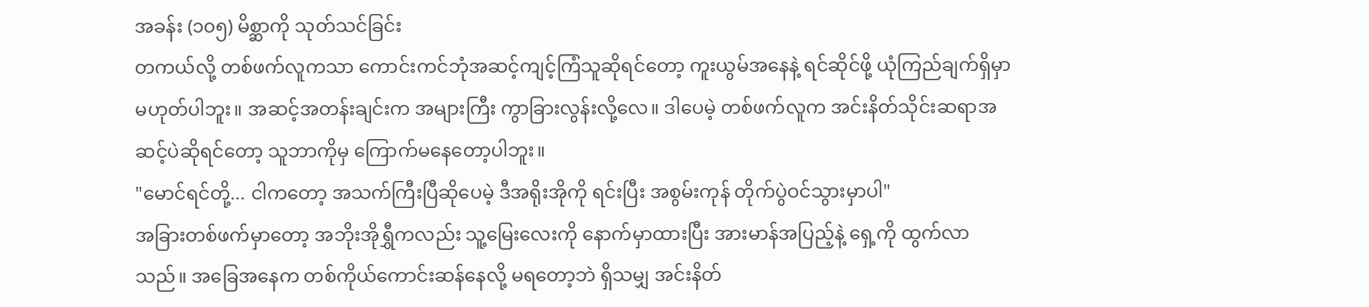အခန်း (၁၀၅) မိစ္ဆာကို သုတ်သင်ခြင်း
တကယ်လို့ တစ်ဖက်လူကသာ ကောင်းကင်ဘုံအဆင့်ကျင့်ကြံသူဆိုရင်တော့ ကူးယွမ်အနေနဲ့ ရင်ဆိုင်ဖို့ ယုံကြည်ချက်ရှိမှာမဟုတ်ပါဘူး။ အဆင့်အတန်းချင်းက အများကြီး ကွာခြားလွန်းလို့လေ။ ဒါပေမဲ့ တစ်ဖက်လူက အင်းနိတ်သိုင်းဆရာအဆင့်ပဲဆိုရင်တော့ သူဘာကိုမှ ကြောက်မနေတော့ပါဘူး။
"မောင်ရင်တို့... ငါကတော့ အသက်ကြီးပြီဆိုပေမဲ့ ဒီအရိုးအိုကို ရင်းပြီး အစွမ်းကုန် တိုက်ပွဲဝင်သွားမှာပါ"
အခြားတစ်ဖက်မှာတော့ အဘိုးအိုရွှီကလည်း သူ့မြေးလေးကို နောက်မှာထားပြီး အားမာန်အပြည့်နဲ့ ရှေ့ကို ထွက်လာသည်။ အခြေအနေက တစ်ကိုယ်ကောင်းဆန်နေလို့ မရတော့ဘဲ ရှိသမျှ အင်းနိတ်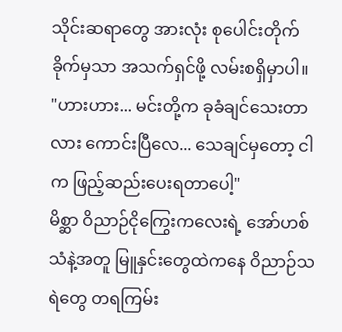သိုင်းဆရာတွေ အားလုံး စုပေါင်းတိုက်ခိုက်မှသာ အသက်ရှင်ဖို့ လမ်းစရှိမှာပါ။
"ဟားဟား... မင်းတို့က ခုခံချင်သေးတာလား ကောင်းပြီလေ... သေချင်မှတော့ ငါက ဖြည့်ဆည်းပေးရတာပေါ့"
မိစ္ဆာ ဝိညာဉ်ငိုကြွေးကလေးရဲ့ အော်ဟစ်သံနဲ့အတူ မြူနှင်းတွေထဲကနေ ဝိညာဉ်သရဲတွေ တရကြမ်း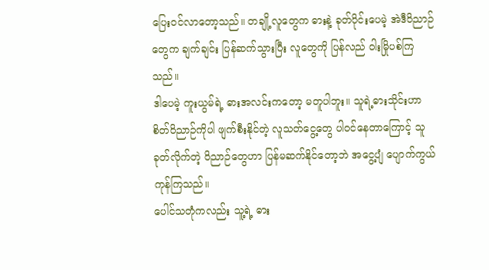ပြေးဝင်လာတော့သည်။ တချို့လူတွေက ဓားနဲ့ ခုတ်ပိုင်းပေမဲ့ အဲဒီဝိညာဉ်တွေက ချက်ချင်း ပြန်ဆက်သွားပြီး လူတွေကို ပြန်လည် ဝါးမြိုပစ်ကြသည်။
ဒါပေမဲ့ ကူးယွမ်ရဲ့ ဓားအလင်းကတော့ မတူပါဘူး။ သူရဲ့ဓားသိုင်းဟာ စိတ်ဝိညာဉ်ကိုပါ ဖျက်စီးနိုင်တဲ့ လူသတ်ငွေ့တွေ ပါဝင်နေတာကြောင့် သူခုတ်လိုက်တဲ့ ဝိညာဉ်တွေဟာ ပြန်မဆက်နိုင်တော့ဘဲ အငွေ့ပျံ ပျောက်ကွယ်ကုန်ကြသည်။
ပေါင်သတုံကလည်း သူ့ရဲ့ ဓား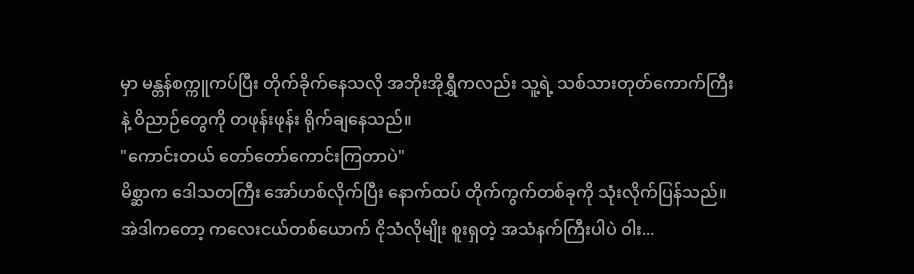မှာ မန္တန်စက္ကူကပ်ပြီး တိုက်ခိုက်နေသလို အဘိုးအိုရွှီကလည်း သူ့ရဲ့ သစ်သားတုတ်ကောက်ကြီးနဲ့ ဝိညာဉ်တွေကို တဖုန်းဖုန်း ရိုက်ချနေသည်။
"ကောင်းတယ် တော်တော်ကောင်းကြတာပဲ"
မိစ္ဆာက ဒေါသတကြီး အော်ဟစ်လိုက်ပြီး နောက်ထပ် တိုက်ကွက်တစ်ခုကို သုံးလိုက်ပြန်သည်။ အဲဒါကတော့ ကလေးငယ်တစ်ယောက် ငိုသံလိုမျိုး စူးရှတဲ့ အသံနက်ကြီးပါပဲ ဝါး...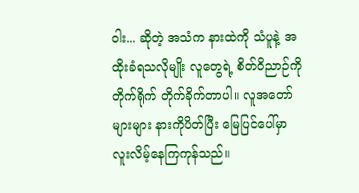ဝါး... ဆိုတဲ့ အသံက နားထဲကို သံပူနဲ့ အထိုးခံရသလိုမျိုး လူတွေရဲ့ စိတ်ဝိညာဉ်ကို တိုက်ရိုက် တိုက်ခိုက်တာပါ။ လူအတော်များများ နားကိုပိတ်ပြီး မြေပြင်ပေါ်မှာ လူးလိမ့်နေကြကုန်သည်။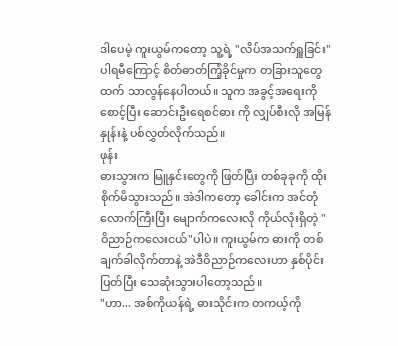ဒါပေမဲ့ ကူးယွမ်ကတော့ သူ့ရဲ့ "လိပ်အသက်ရှူခြင်း"ပါရမီကြောင့် စိတ်ဓာတ်ကြံ့ခိုင်မှုက တခြားသူတွေထက် သာလွန်နေပါတယ်။ သူက အခွင့်အရေးကို စောင့်ပြီး ဆောင်းဦးရေစင်ဓား ကို လျှပ်စီးလို အမြန်နှုန်းနဲ့ ပစ်လွှတ်လိုက်သည်။
ဖုန်း
ဓားသွားက မြူနှင်းတွေကို ဖြတ်ပြီး တစ်ခုခုကို ထိုးစိုက်မိသွားသည်။ အဲဒါကတော့ ခေါင်းက အင်တုံလောက်ကြီးပြီး မျောက်ကလေးလို ကိုယ်လုံးရှိတဲ့ "ဝိညာဉ်ကလေးငယ်"ပါပဲ။ ကူးယွမ်က ဓားကို တစ်ချက်ခါလိုက်တာနဲ့ အဲဒီဝိညာဉ်ကလေးဟာ နှစ်ပိုင်းပြတ်ပြီး သေဆုံးသွားပါတော့သည်။
"ဟာ... အစ်ကိုယန်ရဲ့ ဓားသိုင်းက တကယ့်ကို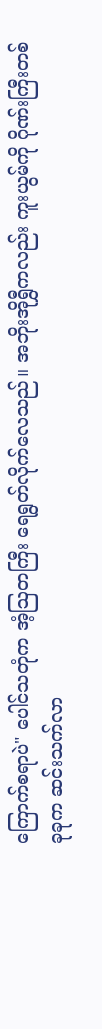ကြောက်စရာပဲ" ပေါင်သတုံက အံ့ဩတကြီး ရေရွတ်လိုက်လေသည်။ အဘိုးအိုရွှီကလည်း ကူးယွမ်ကို ဂိုဏ်းကြီးတစ်ခုခုက ဆင်းသက်လာ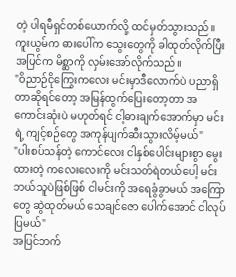တဲ့ ပါရမီရှင်တစ်ယောက်လို့ ထင်မှတ်သွားသည်။
ကူးယွမ်က ဓားပေါ်က သွေးတွေကို ခါထုတ်လိုက်ပြီး အပြင်က မိစ္ဆာကို လှမ်းအော်လိုက်သည်။
"ဝိညာဉ်ငိုကြွေးကလေး မင်းမှာဒီလောက်ပဲ ပညာရှိတာဆိုရင်တော့ အမြန်ထွက်ပြေးတော့တာ အကောင်းဆုံးပဲ မဟုတ်ရင် ငါ့ဓားချက်အောက်မှာ မင်းရဲ့ ကျင့်စဉ်တွေ အကုန်ပျက်ဆီးသွားလိမ့်မယ်"
"ပါးစပ်သန်တဲ့ ကောင်လေး ငါနှစ်ပေါင်းများစွာ မွေးထားတဲ့ ကလေးလေးကို မင်းသတ်ရဲတယ်ပေါ့ မင်း ဘယ်သူပဲဖြစ်ဖြစ် ငါမင်းကို အရေခွံခွာမယ် အကြောတွေ ဆွဲထုတ်မယ် သေချင်ဇော ပေါက်အောင် ငါလုပ်ပြမယ်"
အပြင်ဘက်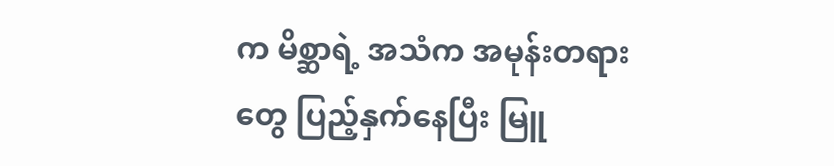က မိစ္ဆာရဲ့ အသံက အမုန်းတရားတွေ ပြည့်နှက်နေပြီး မြူ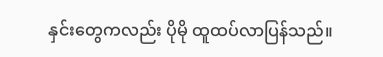နှင်းတွေကလည်း ပိုမို ထူထပ်လာပြန်သည်။